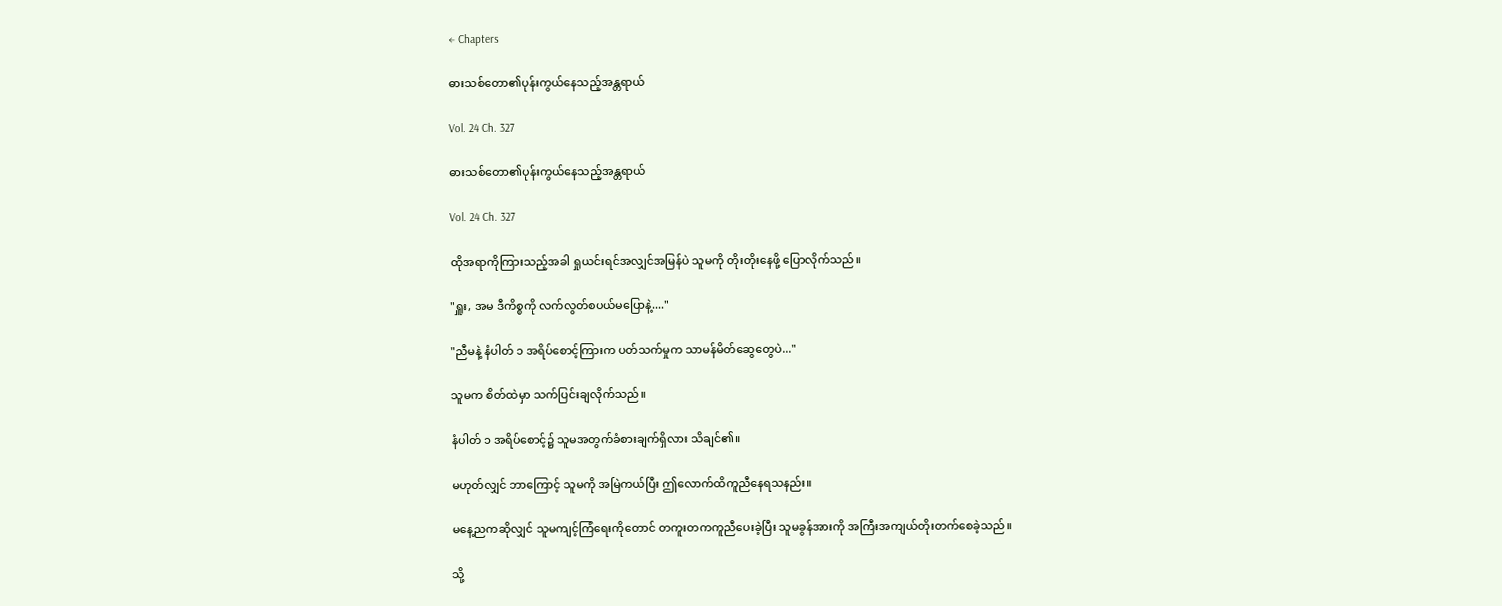← Chapters

ဓားသစ်တော၏ပုန်းကွယ်နေသည့်အန္တရာယ်

Vol. 24 Ch. 327

ဓားသစ်တော၏ပုန်းကွယ်နေသည့်အန္တရာယ်

Vol. 24 Ch. 327

ထိုအရာကိုကြားသည့်အခါ ရှုယင်းရင်အလျှင်အမြန်ပဲ သူမကို တိုးတိုးနေဖို့ ပြောလိုက်သည်။

"ရှူး, အမ ဒီကိစ္စကို လက်လွတ်စပယ်မပြောနဲ့...."

"ညီမနဲ့ နံပါတ် ၁ အရိပ်စောင့်ကြားက ပတ်သက်မှုက သာမန်မိတ်ဆွေတွေပဲ..."

သူမက စိတ်ထဲမှာ သက်ပြင်းချလိုက်သည်။

နံပါတ် ၁ အရိပ်စောင့်၌ သူမအတွက်ခံစားချက်ရှိလား သိချင်၏။

မဟုတ်လျှင် ဘာကြောင့် သူမကို အမြဲကယ်ပြီး ဤလောက်ထိကူညီနေရသနည်း။

မနေ့ညကဆိုလျှင် သူမကျင့်ကြံရေးကိုတောင် တကူးတကကူညီပေးခဲ့ပြီး သူမခွန်အားကို အကြီးအကျယ်တိုးတက်စေခဲ့သည်။

သို့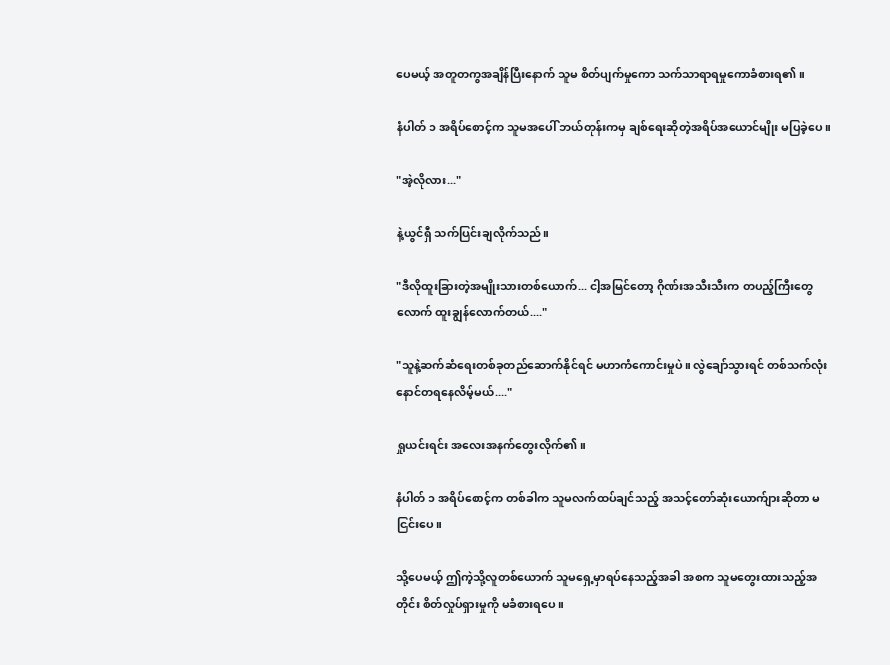ပေမယ့် အတူတကွအချိန်ပြီးနောက် သူမ စိတ်ပျက်မှုကော သက်သာရာရမှုကောခံစားရ၏။

နံပါတ် ၁ အရိပ်စောင့်က သူမအပေါ် ဘယ်တုန်းကမှ ချစ်ရေးဆိုတဲ့အရိပ်အယောင်မျိုး မပြခဲ့ပေ။

"အဲ့လိုလား..."

နဲ့ယွင်ရှီ သက်ပြင်းချလိုက်သည်။

"ဒီလိုထူးခြားတဲ့အမျိုးသားတစ်ယောက်... ငါ့အမြင်တော့ ဂိုဏ်းအသီးသီးက တပည့်ကြီးတွေလောက် ထူးချွန်လောက်တယ်...."

"သူနဲ့ဆက်ဆံရေးတစ်ခုတည်ဆောက်နိုင်ရင် မဟာကံကောင်းမှုပဲ။ လွဲချော်သွားရင် တစ်သက်လုံးနောင်တရနေလိမ့်မယ်...."

ရှုယင်းရင်း အလေးအနက်တွေးလိုက်၏။

နံပါတ် ၁ အရိပ်စောင့်က တစ်ခါက သူမလက်ထပ်ချင်သည့် အသင့်တော်ဆုံးယောက်ျားဆိုတာ မငြင်းပေ။

သို့ပေမယ့် ဤကဲ့သို့လူတစ်ယောက် သူမရှေ့မှာရပ်နေသည့်အခါ အစက သူမတွေးထားသည့်အတိုင်း စိတ်လှုပ်ရှားမှုကို မခံစားရပေ။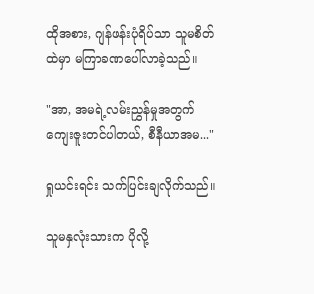ထိုအစား, ဂျန်ဖန်းပုံရိပ်သာ သူမစိတ်ထဲမှာ မကြာခဏပေါ်လာခဲ့သည်။

"အာ, အမရဲ့လမ်းညွှန်မှုအတွက် ကျေးဇူးတင်ပါတယ်, စီနီယာအမ..."

ရှုယင်းရင်း သက်ပြင်းချလိုက်သည်။

သူမနှလုံးသားက ပိုလို့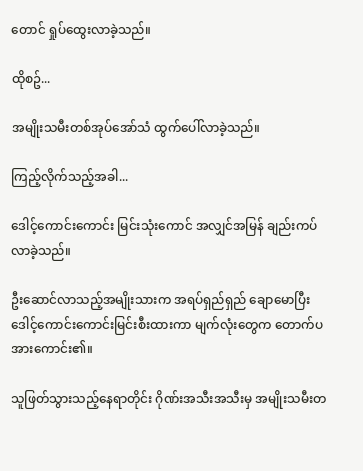တောင် ရှုပ်ထွေးလာခဲ့သည်။

ထိုစဥ်...

အမျိုးသမီးတစ်အုပ်အော်သံ ထွက်ပေါ်လာခဲ့သည်။

ကြည့်လိုက်သည့်အခါ...

ဒေါင့်ကောင်းကောင်း မြင်းသုံးကောင် အလျှင်အမြန် ချည်းကပ်လာခဲ့သည်။

ဦးဆောင်လာသည့်အမျိုးသားက အရပ်ရှည်ရှည် ချောမောပြီး ဒေါင့်ကောင်းကောင်းမြင်းစီးထားကာ မျက်လုံးတွေက တောက်ပအားကောင်း၏။

သူဖြတ်သွားသည့်နေရာတိုင်း ဂိုဏ်းအသီးအသီးမှ အမျိုးသမီးတ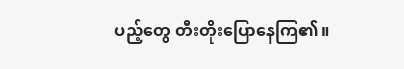ပည့်တွေ တီးတိုးပြောနေကြ၏။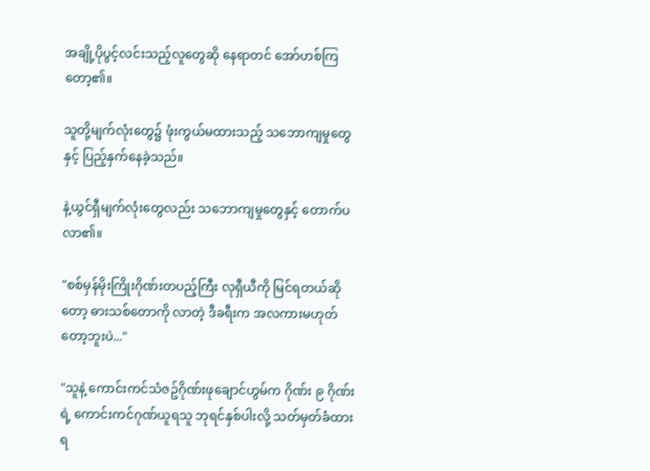အချို့ပိုပွင့်လင်းသည့်လူတွေဆို နေရာတင် အော်ဟစ်ကြတော့၏။

သူတို့မျက်လုံးတွေ၌ ဖုံးကွယ်မထားသည့် သဘောကျမှုတွေနှင့် ပြည့်နှက်နေခဲ့သည်။

နဲ့ယွင်ရှီမျက်လုံးတွေလည်း သဘောကျမှုတွေနှင့် တောက်ပလာ၏။

"စစ်မှန်မိုးကြိုးဂိုဏ်းတပည့်ကြီး လုရှီယီကို မြင်ရတယ်ဆိုတော့ ဓားသစ်တောကို လာတဲ့ ဒီခရီးက အလကားမဟုတ်တော့ဘူးပဲ..."

"သူနဲ့ ကောင်းကင်သံဇဥ်ဂိုဏ်းဖုချောင်ဟွမ်က ဂိုဏ်း ၉ ဂိုဏ်းရဲ့ ကောင်းကင်ဂုဏ်ယူရသူ ဘုရင်နှစ်ပါးလို့ သတ်မှတ်ခံထားရ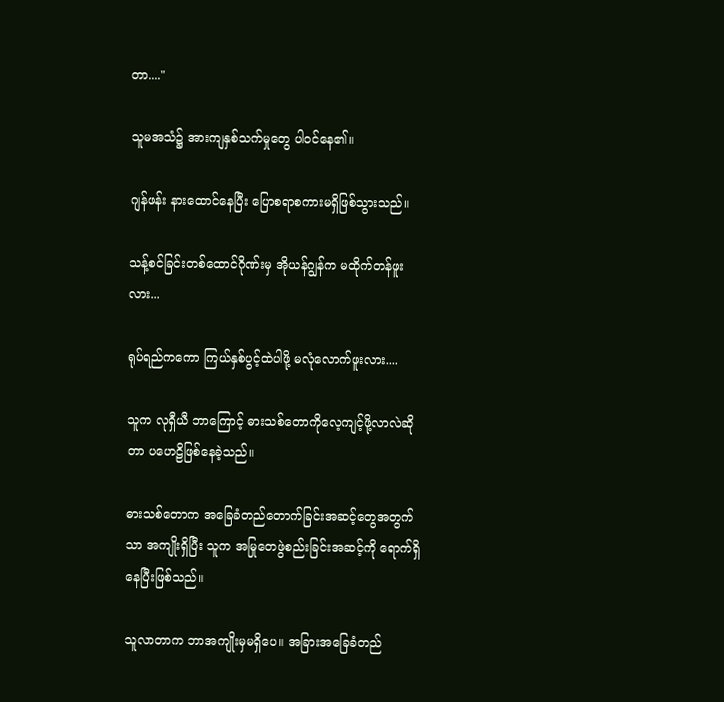တာ...."

သူမအသံ၌ အားကျနှစ်သက်မှုတွေ ပါဝင်နေ၏။

ဂျန်ဖန်း နားထောင်နေပြီး ပြောစရာစကားမရှိဖြစ်သွားသည်။

သန့်စင်ခြင်းတစ်ထောင်ဂိုဏ်းမှ အိုယန်ဂျွန်က မထိုက်တန်ဖူးလား...

ရုပ်ရည်ကကော ကြယ်နှစ်ပွင့်ထဲပါဖို့ မလုံလောက်ဖူးလား....

သူက လုရှီယီ ဘာကြောင့် ဓားသစ်တောကိုလေ့ကျင့်ဖို့လာလဲဆိုတာ ပဟေဠိဖြစ်နေခဲ့သည်။

ဓားသစ်တောက အခြေခံတည်တောက်ခြင်းအဆင့်တွေအတွက်သာ အကျိုးရှိပြီး သူက အမြုတေဖွဲစည်းခြင်းအဆင့်ကို ရောက်ရှိနေပြီးဖြစ်သည်။

သူလာတာက ဘာအကျိုးမှမရှိပေ။ အခြားအခြေခံတည်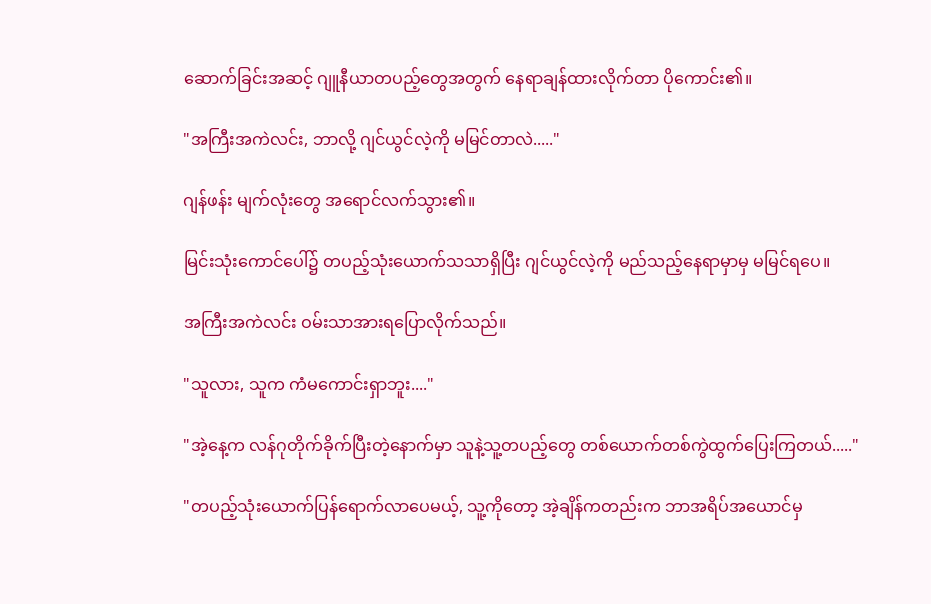ဆောက်ခြင်းအဆင့် ဂျူနီယာတပည့်တွေအတွက် နေရာချန်ထားလိုက်တာ ပိုကောင်း၏။

"အကြီးအကဲလင်း, ဘာလို့ ဂျင်ယွင်လဲ့ကို မမြင်တာလဲ....."

ဂျန်ဖန်း မျက်လုံးတွေ အရောင်လက်သွား၏။

မြင်းသုံးကောင်ပေါ်၌ တပည့်သုံးယောက်သသာရှိပြီး ဂျင်ယွင်လဲ့ကို မည်သည့်နေရာမှာမှ မမြင်ရပေ။

အကြီးအကဲလင်း ဝမ်းသာအားရပြောလိုက်သည်။

"သူလား, သူက ကံမကောင်းရှာဘူး...."

"အဲ့နေ့က လန်ဂုတိုက်ခိုက်ပြီးတဲ့နောက်မှာ သူနဲ့သူ့တပည့်တွေ တစ်ယောက်တစ်ကွဲထွက်ပြေးကြတယ်....."

"တပည့်သုံးယောက်ပြန်ရောက်လာပေမယ့်, သူ့ကိုတော့ အဲ့ချိန်ကတည်းက ဘာအရိပ်အယောင်မှ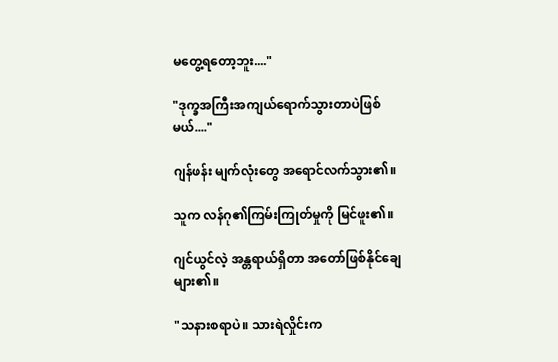မတွေ့ရတော့ဘူး...."

"ဒုက္ခအကြီးအကျယ်ရောက်သွားတာပဲဖြစ်မယ်...."

ဂျန်ဖန်း မျက်လုံးတွေ အရောင်လက်သွား၏။

သူက လန်ဂု၏ကြမ်းကြုတ်မှုကို မြင်ဖူး၏။

ဂျင်ယွင်လဲ့ အန္တရာယ်ရှိတာ အတော်ဖြစ်နိုင်ချေများ၏။

"သနားစရာပဲ။ သားရဲလှိုင်းက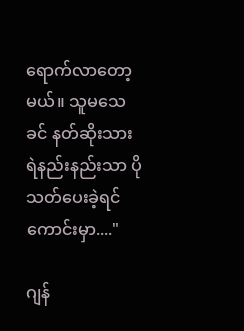ရောက်လာတော့မယ်။ သူမသေခင် နတ်ဆိုးသားရဲနည်းနည်းသာ ပိုသတ်ပေးခဲ့ရင် ကောင်းမှာ...."

ဂျန်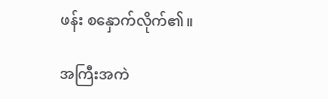ဖန်း စနှောက်လိုက်၏။

အကြီးအကဲ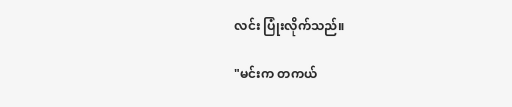လင်း ပြုံးလိုက်သည်။

"မင်းက တကယ်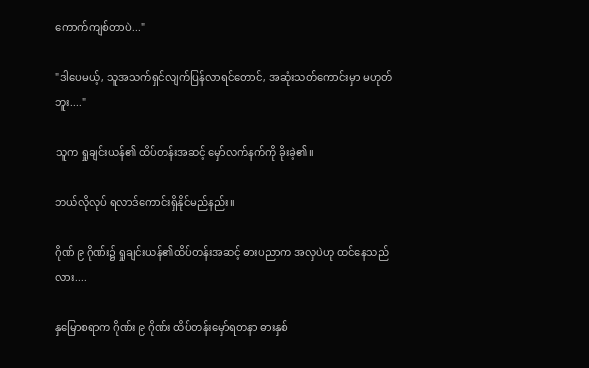ကောက်ကျစ်တာပဲ..."

"ဒါပေမယ့်, သူအသက်ရှင်လျက်ပြန်လာရင်တောင်, အဆုံးသတ်ကောင်းမှာ မဟုတ်ဘူး...."

သူက ရှုချင်းယန်၏ ထိပ်တန်းအဆင့် မှော်လက်နက်ကို ခိုးခဲ့၏။

ဘယ်လိုလုပ် ရလာဒ်ကောင်းရှိနိုင်မည်နည်း။

ဂိုဏ် ၉ ဂိုဏ်း၌ ရှုချင်းယန်၏ထိပ်တန်းအဆင့် ဓားပညာက အလှပဲဟု ထင်နေသည်လား....

နှမြောစရာက ဂိုဏ်း ၉ ဂိုဏ်း ထိပ်တန်းမှော်ရတနာ ဓားနှစ်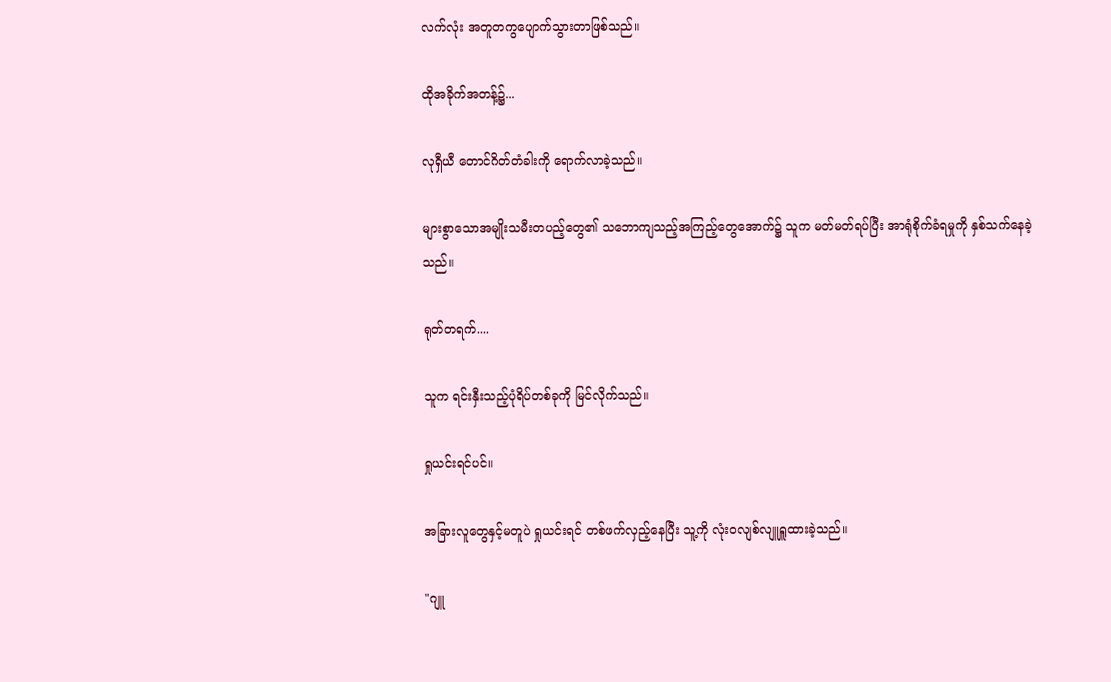လက်လုံး အတူတကွပျောက်သွားတာဖြစ်သည်။

ထိုအခိုက်အတန့်၌...

လုရှီယီ တောင်ဂိတ်တံခါးကို ရောက်လာခဲ့သည်။

များစွာသောအမျိုးသမီးတပည့်တွေ၏ သဘောကျသည့်အကြည့်တွေအောက်၌ သူက မတ်မတ်ရပ်ပြီး အာရုံစိုက်ခံရမှုကို နှစ်သက်နေခဲ့သည်။

ရုတ်တရက်....

သူက ရင်းနှီးသည့်ပုံရိပ်တစ်ခုကို မြင်လိုက်သည်။

ရှုယင်းရင်ပင်။

အခြားလူတွေနှင့်မတူပဲ ရှုယင်းရင် တစ်ဖက်လှည့်နေပြီး သူ့ကို လုံးဝလျစ်လျူရှူထားခဲ့သည်။

"ဂျူ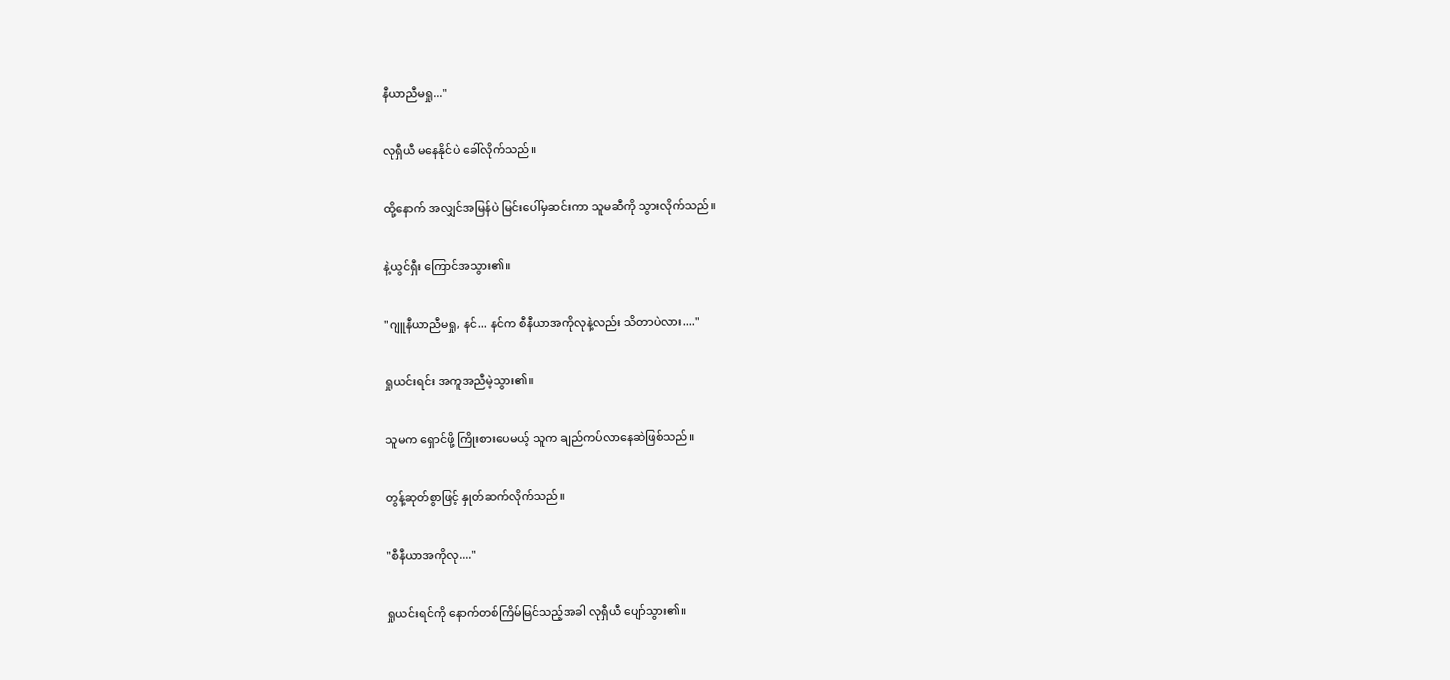နီယာညီမရှု..."

လုရှီယီ မနေနိုင်ပဲ ခေါ်လိုက်သည်။

ထို့နောက် အလျှင်အမြန်ပဲ မြင်းပေါ်မှဆင်းကာ သူမဆီကို သွားလိုက်သည်။

နဲ့ယွင်ရှီး ကြောင်အသွား၏။

"ဂျူနီယာညီမရှု, နင်... နင်က စီနီယာအကိုလုနဲ့လည်း သိတာပဲလား...."

ရှုယင်းရင်း အကူအညီမဲ့သွား၏။

သူမက ရှောင်ဖို့ ကြိုးစားပေမယ့် သူက ချည်ကပ်လာနေဆဲဖြစ်သည်။

တွန့်ဆုတ်စွာဖြင့် နှုတ်ဆက်လိုက်သည်။

"စီနီယာအကိုလု...."

ရှုယင်းရင်ကို နောက်တစ်ကြိမ်မြင်သည့်အခါ လုရှီယီ ပျော်သွား၏။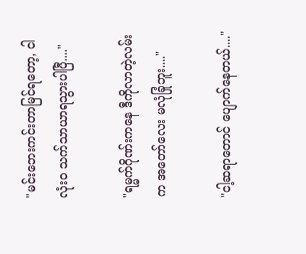"မင်းဘေးကင်းတာမြင်ရတော့, ငါလုံးဝ သက်သာယာရသွားပါပြီ...."

"ရမ္မက်ဂိုဏ်းကနေ ဒီကိုလာတဲ့လမ်းက အတော်လေး မလုံခြုံဘူး...."

"ငါ့ဆရာတောင် ပျောက်နေတယ်...."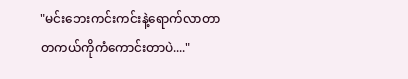"မင်းဘေးကင်းကင်းနဲ့ရောက်လာတာ တကယ်ကိုကံကောင်းတာပဲ...."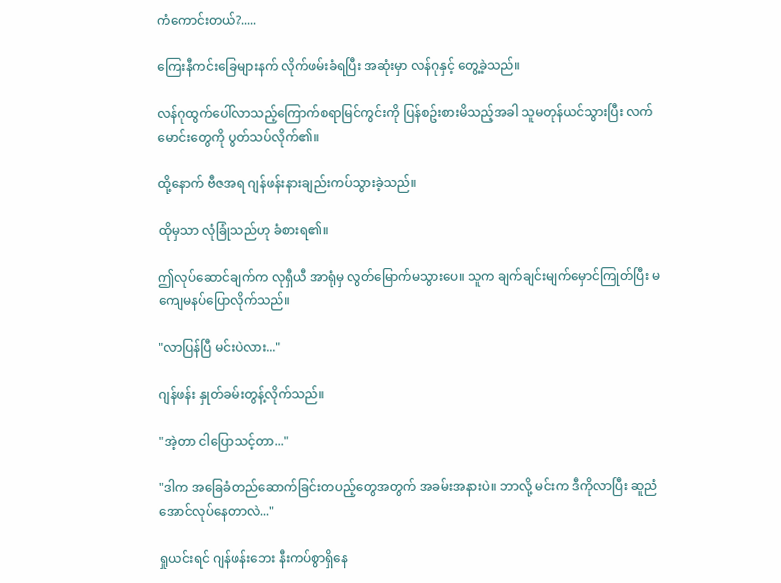ကံကောင်းတယ်?.....

ကြေးနီကင်းခြေများနက် လိုက်ဖမ်းခံရပြီး အဆုံးမှာ လန်ဂုနှင့် တွေ့ခဲ့သည်။

လန်ဂုထွက်ပေါ်လာသည့်ကြောက်စရာမြင်ကွင်းကို ပြန်စဥ်းစားမိသည့်အခါ သူမတုန်ယင်သွားပြီး လက်မောင်းတွေကို ပွတ်သပ်လိုက်၏။

ထို့နောက် ဗီဇအရ ဂျန်ဖန်းနားချည်းကပ်သွားခဲ့သည်။

ထိုမှသာ လုံခြုံသည်ဟု ခံစားရ၏။

ဤလုပ်ဆောင်ချက်က လုရှီယီ အာရုံမှ လွတ်မြောက်မသွားပေ။ သူက ချက်ချင်းမျက်မှောင်ကြုတ်ပြီး မကျေမနပ်ပြောလိုက်သည်။

"လာပြန်ပြီ မင်းပဲလား..."

ဂျန်ဖန်း နှုတ်ခမ်းတွန့်လိုက်သည်။

"အဲ့တာ ငါပြောသင့်တာ..."

"ဒါက အခြေခံတည်ဆောက်ခြင်းတပည့်တွေအတွက် အခမ်းအနားပဲ။ ဘာလို့ မင်းက ဒီကိုလာပြီး ဆူညံအောင်လုပ်နေတာလဲ..."

ရှုယင်းရင် ဂျန်ဖန်းဘေး နီးကပ်စွာရှိနေ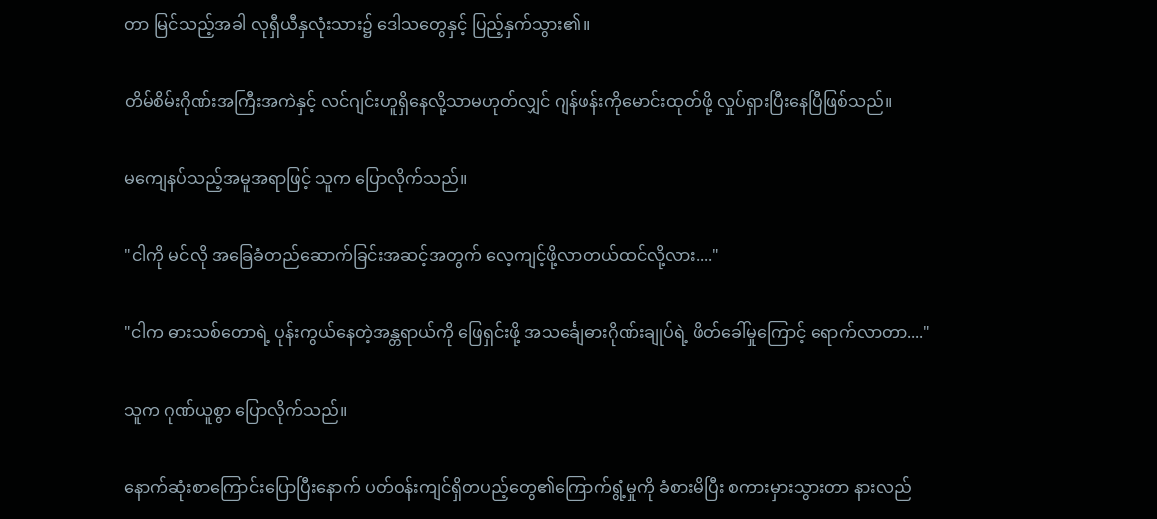တာ မြင်သည့်အခါ လုရှီယီနှလုံးသား၌ ဒေါသတွေနှင့် ပြည့်နှက်သွား၏။

တိမ်စိမ်းဂိုဏ်းအကြီးအကဲနှင့် လင်ဂျင်းဟူရှိနေလို့သာမဟုတ်လျှင် ဂျန်ဖန်းကိုမောင်းထုတ်ဖို့ လှုပ်ရှားပြီးနေပြီဖြစ်သည်။

မကျေနပ်သည့်အမူအရာဖြင့် သူက ပြောလိုက်သည်။

"ငါကို မင်လို အခြေခံတည်ဆောက်ခြင်းအဆင့်အတွက် လေ့ကျင့်ဖို့လာတယ်ထင်လို့လား...."

"ငါက ဓားသစ်တောရဲ့ ပုန်းကွယ်နေတဲ့အန္တရာယ်ကို ဖြေရှင်းဖို့ အသင်္ချေဓားဂိုဏ်းချုပ်ရဲ့ ဖိတ်ခေါ်မှုကြောင့် ရောက်လာတာ...."

သူက ဂုဏ်ယူစွာ ပြောလိုက်သည်။

နောက်ဆုံးစာကြောင်းပြောပြီးနောက် ပတ်ဝန်းကျင်ရှိတပည့်တွေ၏ကြောက်ရွံ့မှုကို ခံစားမိပြီး စကားမှားသွားတာ နားလည်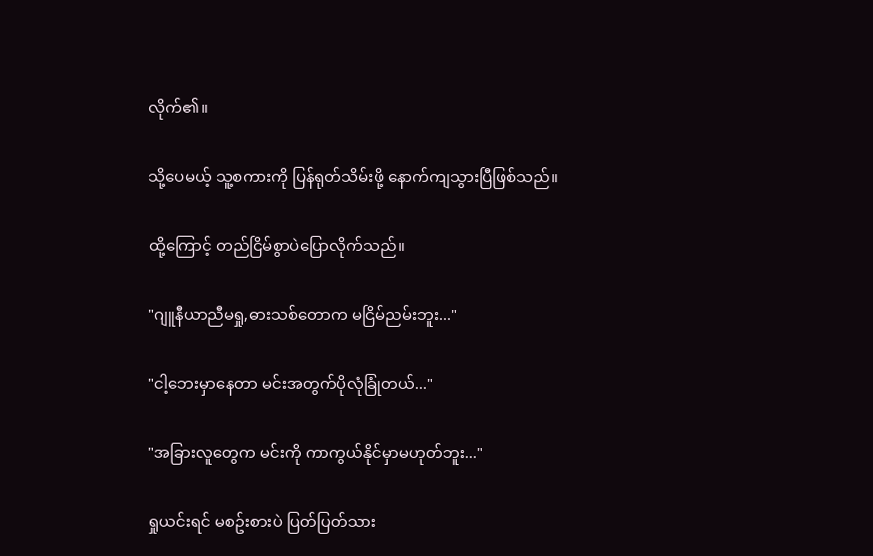လိုက်၏။

သို့ပေမယ့် သူ့စကားကို ပြန်ရုတ်သိမ်းဖို့ နောက်ကျသွားပြီဖြစ်သည်။

ထို့ကြောင့် တည်ငြိမ်စွာပဲပြောလိုက်သည်။

"ဂျူနီယာညီမရှု,ဓားသစ်တောက မငြိမ်ညမ်းဘူး..."

"ငါ့ဘေးမှာနေတာ မင်းအတွက်ပိုလုံခြုံတယ်..."

"အခြားလူတွေက မင်းကို ကာကွယ်နိုင်မှာမဟုတ်ဘူး..."

ရှုယင်းရင် မစဥ်းစားပဲ ပြတ်ပြတ်သား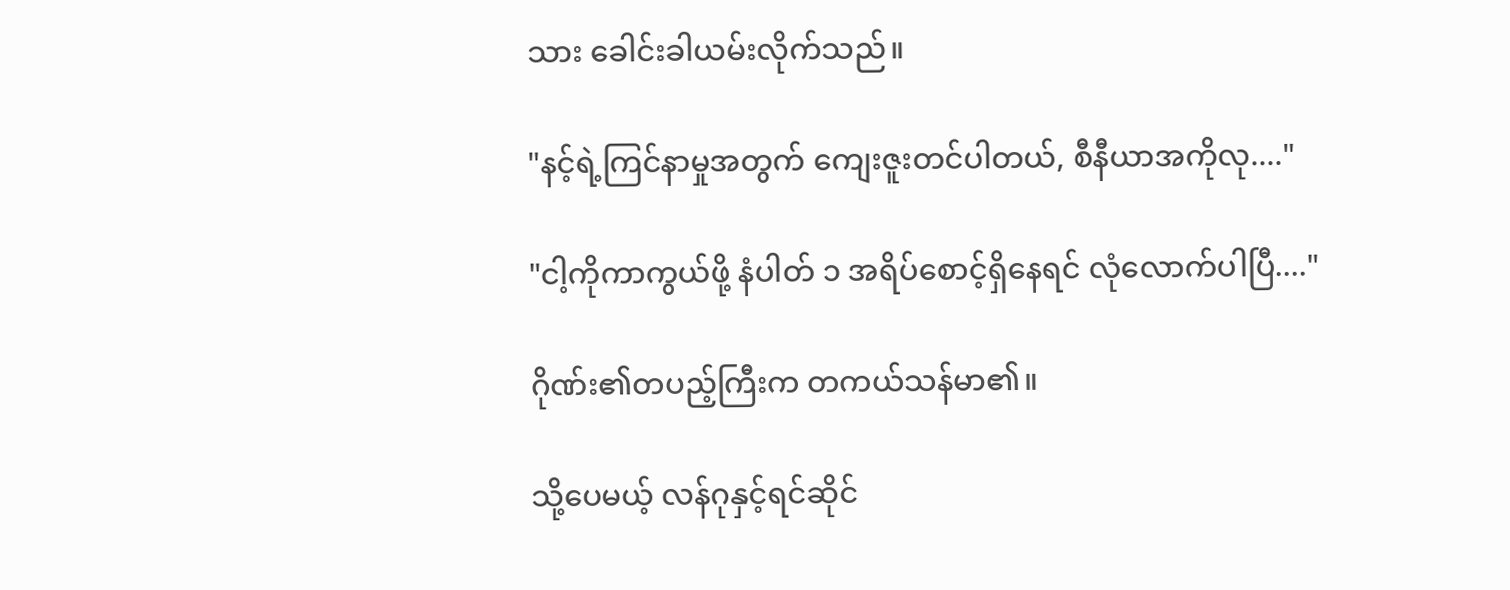သား ခေါင်းခါယမ်းလိုက်သည်။

"နင့်ရဲ့ကြင်နာမှုအတွက် ကျေးဇူးတင်ပါတယ်, စီနီယာအကိုလု...."

"ငါ့ကိုကာကွယ်ဖို့ နံပါတ် ၁ အရိပ်စောင့်ရှိနေရင် လုံလောက်ပါပြီ...."

ဂိုဏ်း၏တပည့်ကြီးက တကယ်သန်မာ၏။

သို့ပေမယ့် လန်ဂုနှင့်ရင်ဆိုင်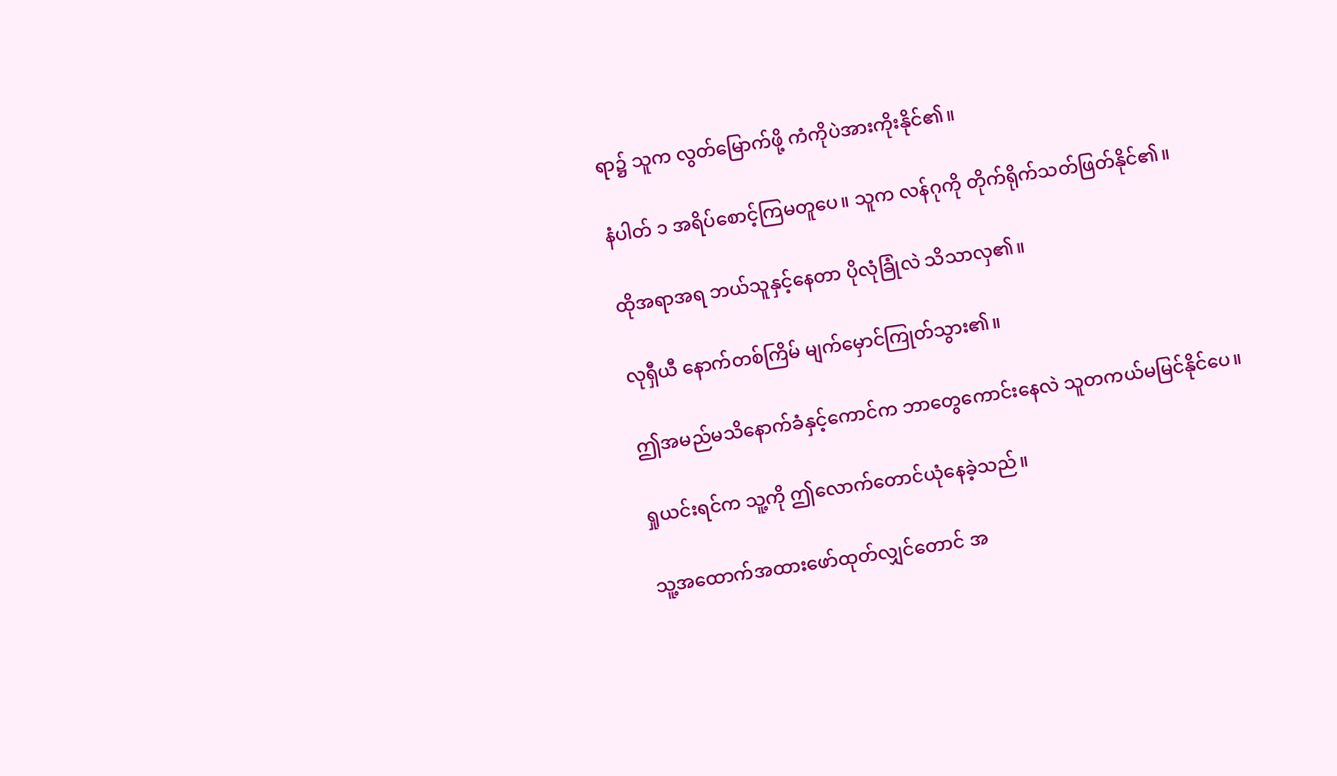ရာ၌ သူက လွတ်မြောက်ဖို့ ကံကိုပဲအားကိုးနိုင်၏။

နံပါတ် ၁ အရိပ်စောင့်ကြမတူပေ။ သူက လန်ဂုကို တိုက်ရိုက်သတ်ဖြတ်နိုင်၏။

ထိုအရာအရ ဘယ်သူနှင့်နေတာ ပိုလုံခြုံလဲ သိသာလှ၏။

လုရှီယီ နောက်တစ်ကြိမ် မျက်မှောင်ကြုတ်သွား၏။

ဤအမည်မသိနောက်ခံနှင့်ကောင်က ဘာတွေကောင်းနေလဲ သူတကယ်မမြင်နိုင်ပေ။

ရှုယင်းရင်က သူ့ကို ဤလောက်တောင်ယုံနေခဲ့သည်။

သူ့အထောက်အထားဖော်ထုတ်လျှင်တောင် အ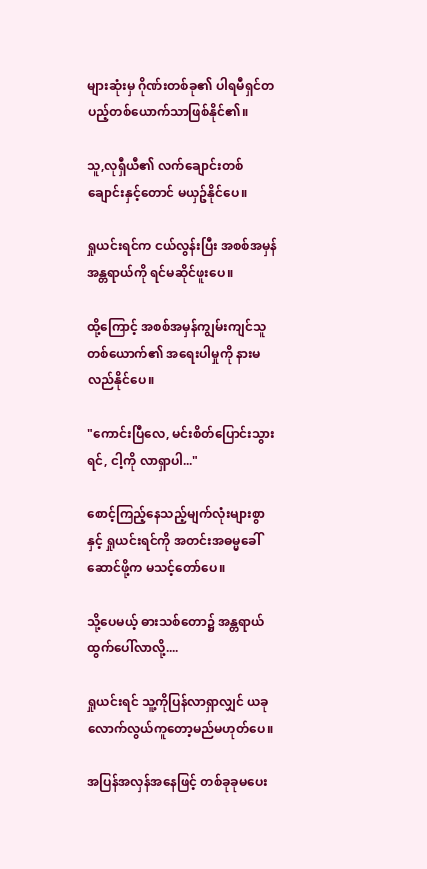များဆုံးမှ ဂိုဏ်းတစ်ခု၏ ပါရမီရှင်တပည့်တစ်ယောက်သာဖြစ်နိုင်၏။

သူ,လုရှီယီ၏ လက်ချောင်းတစ်ချောင်းနှင့်တောင် မယှဥ်နိုင်ပေ။

ရှုယင်းရင်က ငယ်လွန်းပြီး အစစ်အမှန်အန္တရာယ်ကို ရင်မဆိုင်ဖူးပေ။

ထို့ကြောင့် အစစ်အမှန်ကျွမ်းကျင်သူတစ်ယောက်၏ အရေးပါမှုကို နားမလည်နိုင်ပေ။

"ကောင်းပြီလေ, မင်းစိတ်ပြောင်းသွားရင်, ငါ့ကို လာရှာပါ..."

စောင့်ကြည့်နေသည့်မျက်လုံးများစွာနှင့် ရှုယင်းရင်ကို အတင်းအဓမ္မခေါ်ဆောင်ဖို့က မသင့်တော်ပေ။

သို့ပေမယ့် ဓားသစ်တော၌ အန္တရာယ်ထွက်ပေါ်လာလို့....

ရှုယင်းရင် သူ့ကိုပြန်လာရှာလျှင် ယခုလောက်လွယ်ကူတော့မည်မဟုတ်ပေ။

အပြန်အလှန်အနေဖြင့် တစ်ခုခုမပေး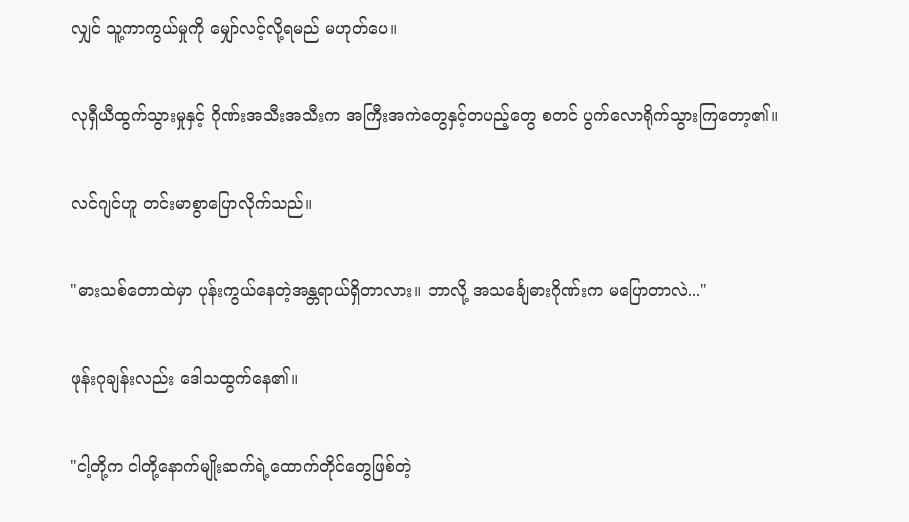လျှင် သူ့ကာကွယ်မှုကို မျှော်လင့်လို့ရမည် မဟုတ်ပေ။

လုရှီယီထွက်သွားမှုနှင့် ဂိုဏ်းအသီးအသီးက အကြီးအကဲတွေနှင့်တပည့်တွေ စတင် ပွက်လောရိုက်သွားကြတော့၏။

လင်ဂျင်ဟူ တင်းမာစွာပြောလိုက်သည်။

"ဓားသစ်တောထဲမှာ ပုန်းကွယ်နေတဲ့အန္တရာယ်ရှိတာလား။ ဘာလို့ အသင်္ချေဓားဂိုဏ်းက မပြောတာလဲ..."

ဖုန်းဂုချန်းလည်း ဒေါသထွက်နေ၏။

"ငါ့တို့က ငါတို့နောက်မျိုးဆက်ရဲ့ထောက်တိုင်တွေဖြစ်တဲ့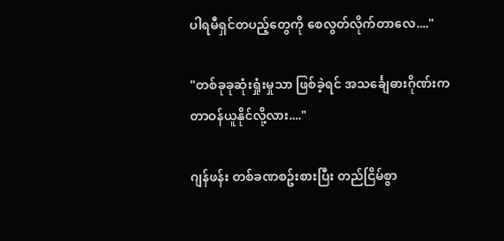ပါရမီရှင်တပည့်တွေကို စေလွတ်လိုက်တာလေ...."

"တစ်ခုခုဆုံးရှုံးမှုသာ ဖြစ်ခဲ့ရင် အသင်္ချေဓားဂိုဏ်းက တာဝန်ယူနိုင်လို့လား...."

ဂျန်ဖန်း တစ်ခဏစဥ်းစားပြီး တည်ငြိမ်စွာ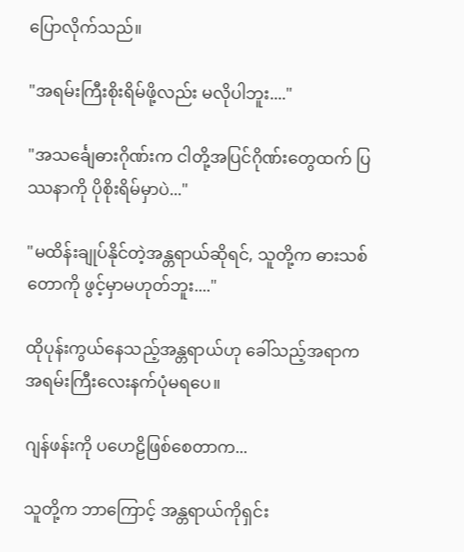ပြောလိုက်သည်။

"အရမ်းကြီးစိုးရိမ်ဖို့လည်း မလိုပါဘူး...."

"အသင်္ချေဓားဂိုဏ်းက ငါတို့အပြင်ဂိုဏ်းတွေထက် ပြဿနာကို ပိုစိုးရိမ်မှာပဲ..."

"မထိန်းချုပ်နိုင်တဲ့အန္တရာယ်ဆိုရင်, သူတို့က ဓားသစ်တောကို ဖွင့်မှာမဟုတ်ဘူး...."

ထိုပုန်းကွယ်နေသည့်အန္တရာယ်ဟု ခေါ်သည့်အရာက အရမ်းကြီးလေးနက်ပုံမရပေ။

ဂျန်ဖန်းကို ပဟေဠိဖြစ်စေတာက...

သူတို့က ဘာကြောင့် အန္တရာယ်ကိုရှင်း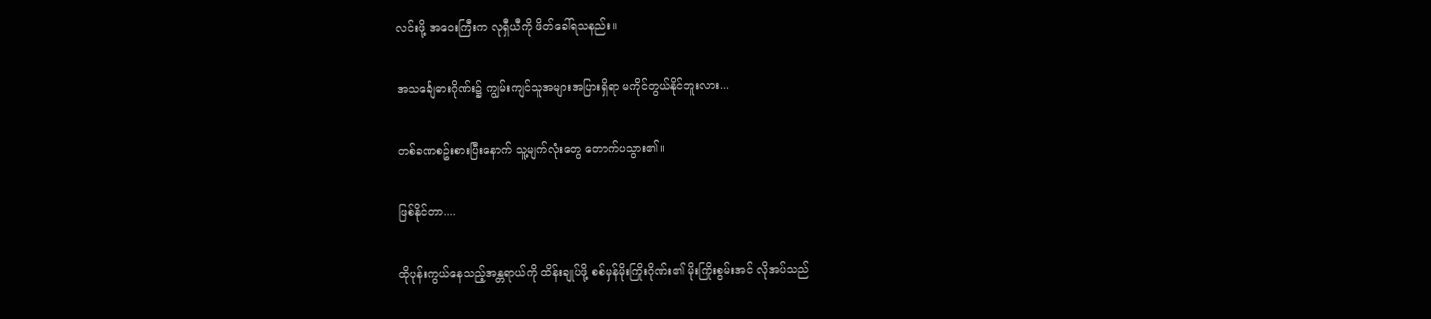လင်းဖို့ အဝေးကြီးက လုရှီယီကို ဖိတ်ခေါ်ရသနည်း။

အသင်္ချေဓားဂိုဏ်း၌ ကျွမ်းကျင်သူအများအပြားရှိရာ မကိုင်တွယ်နိုင်ဘူးလား...

တစ်ခဏစဥ်းစားပြီးနောက် သူ့မျက်လုံးတွေ တောက်ပသွား၏။

ဖြစ်နိုင်တာ....

ထိုပုန်းကွယ်နေသည့်အန္တရာယ်ကို ထိန်းချုပ်ဖို့ စစ်မှန်မိုးကြိုးဂိုဏ်း၏ မိုးကြိုးစွမ်းအင် လိုအပ်သည်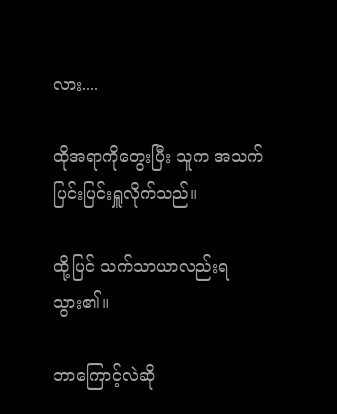လား....

ထိုအရာကိုတွေးပြီး သူက အသက်ပြင်းပြင်းရှူလိုက်သည်။

ထို့ပြင် သက်သာယာလည်းရသွား၏။

ဘာကြောင့်လဲဆို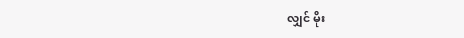လျှင် မိုး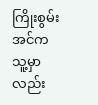ကြိုးစွမ်းအင်က သူ့မှာလည်း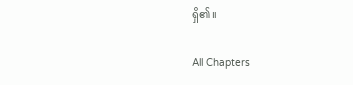ရှိ၏။

All Chapters